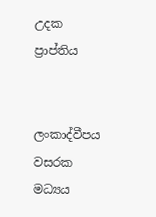උදක ප්‍රාප්තිය


ලංකාද්වීපය වසරක මධ්‍යය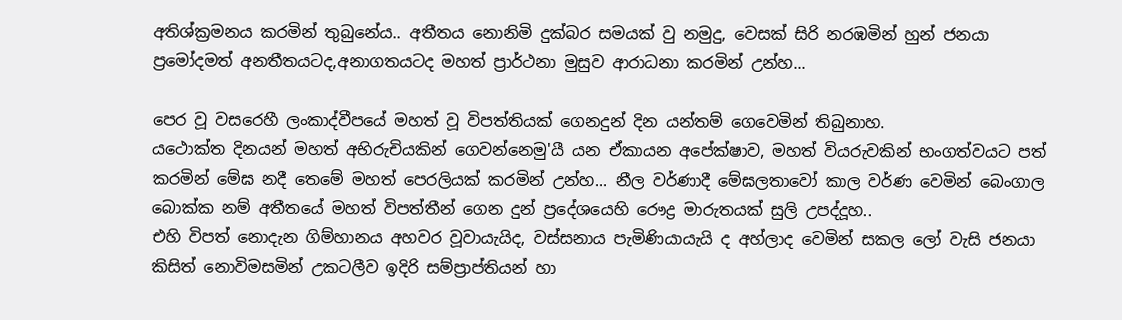අතිශ්ක්‍රමනය කරමින් තුබුනේය.. අතීතය නොනිමි දුක්බර සමයක් වු නමුදු, වෙසක් සිරි නරඹමින් හුන් ජනයා ප්‍රමෝදමත් අනතීතයටද,අනාගතයටද මහත් ප්‍රාර්ථනා මුසුව ආරාධනා කරමින් උන්හ...

පෙර වූ වසරෙහී ලංකාද්වීපයේ මහත් වූ විපත්තියක් ගෙනදුන් දින යන්තම් ගෙවෙමින් තිබුනාහ.
යථොක්ත දිනයන් මහත් අභිරුචියකින් ගෙවන්නෙමු'යී යන ඒකායන අපේක්ෂාව, මහත් වියරුවකින් භංගත්වයට පත් කරමින් මේඝ නදී තෙමේ මහත් පෙරලියක් කරමින් උන්හ... නීල වර්ණාදී මේඝලතාවෝ කාල වර්ණ වෙමින් බෙංගාල බොක්ක නම් අතීතයේ මහත් විපත්තීන් ගෙන දුන් ප්‍රදේශයෙහි රෞද්‍ර මාරුතයක් සුලි උපද්දූහ..
එහි විපත් නොදැන ගිම්හානය අහවර වූවායැයිද, වස්සනාය පැමිණියායැයි ද අහ්ලාද වෙමින් සකල ලෝ වැසි ජනයා කිසිත් නොවිමසමින් උකටලීව ඉදිරි සම්ප්‍රාප්තියන් හා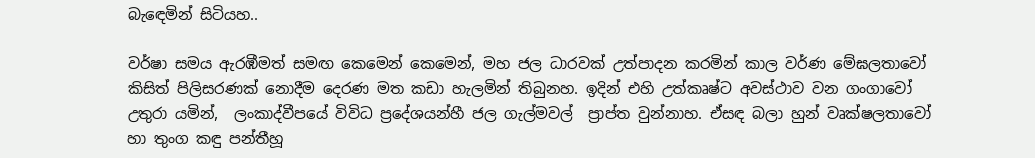බැඳෙමින් සිටියහ..

වර්ෂා සමය ඇරඹීමත් සමඟ කෙමෙන් කෙමෙන්, මහ ජල ධාරවක් උත්පාදන කරමින් කාල වර්ණ මේඝලතාවෝ කිසිත් පිලිසරණක් නොදීම දෙරණ මත කඩා හැලමින් තිබුනහ. ඉදින් එහි උත්කෘෂ්ට අවස්ථාව වන ගංගාවෝ උතුරා යමින්,  ලංකාද්වීපයේ විවිධ ප්‍රදේශයන්හී ජල ගැල්මවල්  ප්‍රාප්ත වුන්නාහ. ඒසඳ බලා හුන් වෘක්ෂලතාවෝ හා තුංග කඳු පන්තීහූ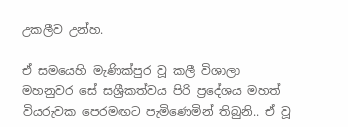උකලීව උන්හ.

ඒ සමයෙහි මැණික්පුර වූ කලී විශාලා මහනුවර සේ සශ්‍රීකත්වය පිරි ප්‍රදේශය මහත් වියරුවක පෙරමඟට පැමිණෙමින් තිබුනි.. ඒ වූ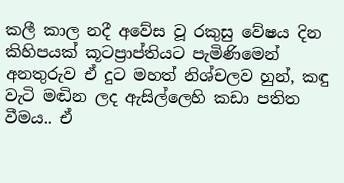කලී කාල නදී අවේස වූ රකුසු වේෂය දින කිහිපයක් කූටප්‍රාප්තියට පැමිණිමෙන් අනතුරුව ඒ දුට මහත් නිශ්චලව හුන්, කඳු වැටි මඬින ලද ඇසිල්ලෙහි කඩා පතිත වීමය.. ඒ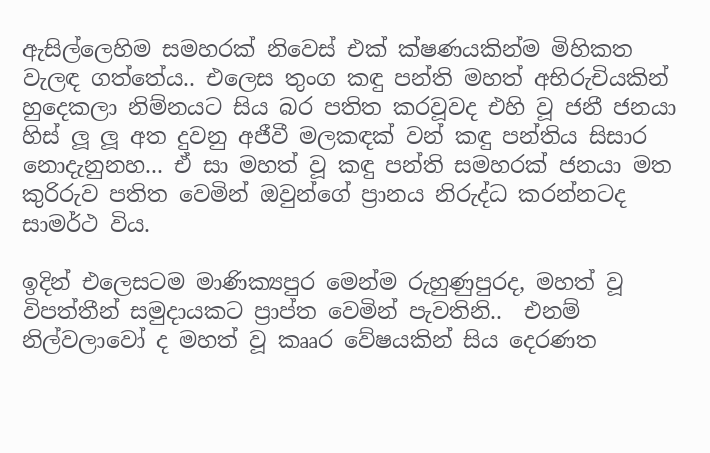ඇසිල්ලෙහිම සමහරක් නිවෙස් එක් ක්ෂණයකින්ම මිහිකත වැලඳ ගත්තේය.. එලෙස තුංග කඳු පන්ති මහත් අභිරුචියකින් හුදෙකලා නිම්නයට සිය බර පතිත කරවූවද එහි වූ ජනී ජනයා හිස් ලූ ලූ අත දුවනු අජීවී මලකඳක් වන් කඳු පන්තිය සිසාර නොදැනුනහ... ඒ සා මහත් වූ කඳු පන්ති සමහරක් ජනයා මත කුරිරුව පතිත වෙමින් ඔවුන්ගේ ප්‍රානය නිරුද්ධ කරන්නටද සාමර්ථ විය.

ඉදින් එලෙසටම මාණික්‍යපුර මෙන්ම රුහුණුපුරද, මහත් වූ විපත්තීන් සමුදායකට ප්‍රාප්ත වෙමින් පැවතිනි..  එනම් නිල්වලාවෝ ද මහත් වූ කෲර වේෂයකින් සිය දෙරණත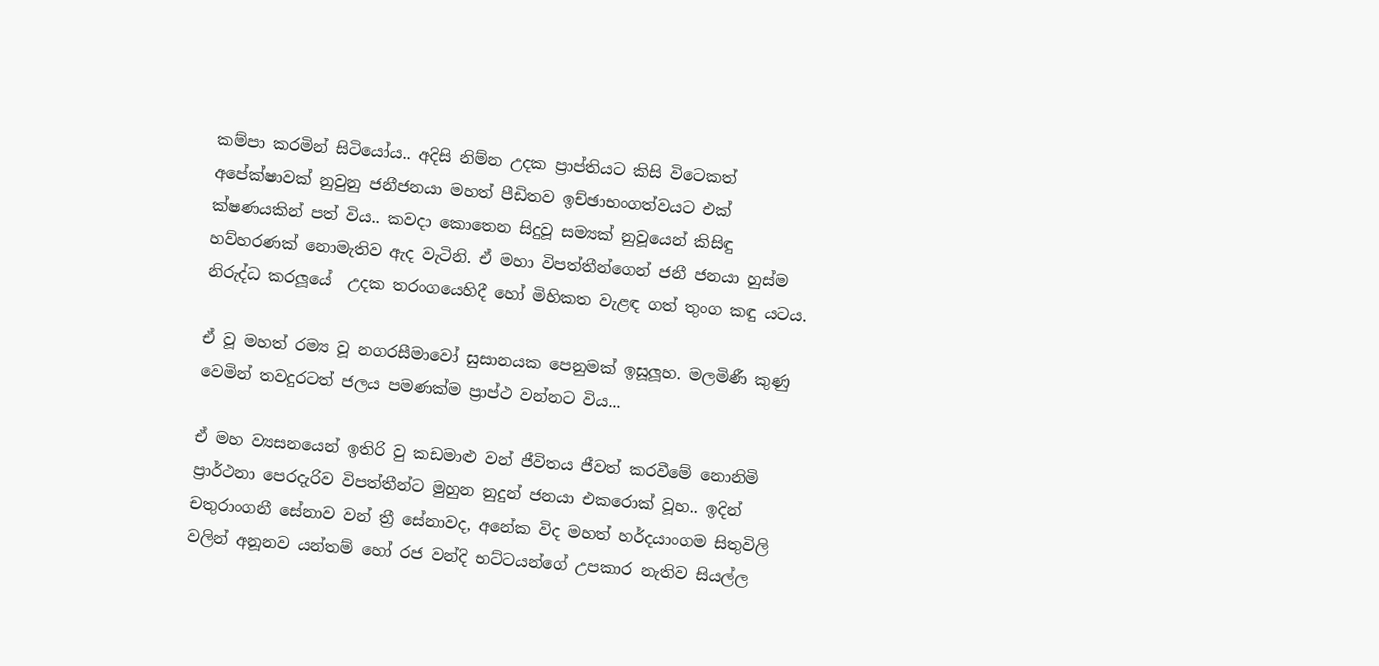කම්පා කරමින් සිටියෝය.. අදිසි නිම්න උදක ප්‍රාප්තියට කිසි විටෙකත් අපේක්ෂාවක් නුවුනු ජනීජනයා මහත් පීඩිතව ඉච්ඡාභංගත්වයට එක් ක්ෂණයකින් පත් විය.. කවදා කොතෙන සිදුවූ සම්‍යක් නුවූයෙන් කිසිඳු හව්හරණක් නොමැතිව ඇද වැටිනි. ඒ මහා විපත්තීන්ගෙන් ජනී ජනයා හුස්ම නිරුද්ධ කරලූයේ  උදක තරංගයෙහිදී හෝ මිහිකත වැළඳ ගත් තුංග කඳු යටය.

ඒ වූ මහත් රම්‍ය වූ නගරසීමාවෝ සුසානයක පෙනුමක් ඉසූලූහ. මලමිණී කුණු වෙමින් තවදුරටත් ජලය පමණක්ම ප්‍රාප්ථ වන්නට විය...

ඒ මහ ව්‍යසනයෙන් ඉතිරි වු කඩමාළු වන් ජීවිතය ජීවත් කරවීමේ නොනිමි ප්‍රාර්ථනා පෙරදැරිව විපත්තීන්ට මුහුන නුදුන් ජනයා එකරොක් වූහ.. ඉදින් චතුරාංගනී සේනාව වන් ත්‍රී සේනාවද, අනේක විද මහත් හර්දයාංගම සිතුවිලි වලින් අනූනව යන්තම් හෝ රජ වන්දි භට්ටයන්ගේ උපකාර නැතිව සියල්ල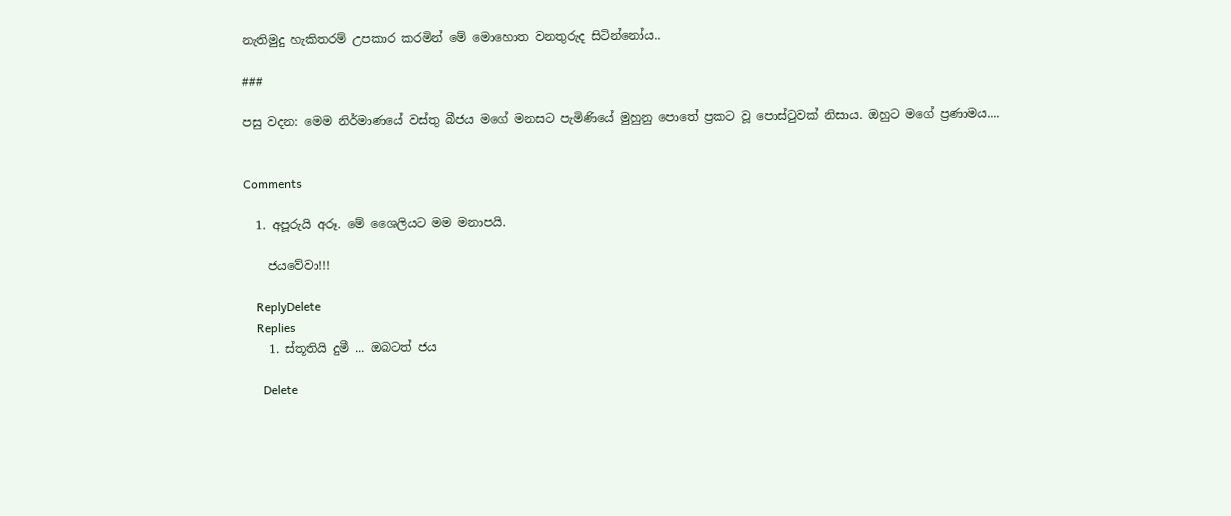නැතිමුදු හැකිතරම් උපකාර කරමින් මේ මොහොත වනතුරුද සිටින්නෝය..

###

පසු වදන: මෙම නිර්මාණයේ වස්තු බීජය මගේ මනසට පැමිණියේ මුහුනු පොතේ ප්‍රකට වූ පොස්ටුවක් නිසාය. ඔහුට මගේ ප්‍රණාමය....


Comments

  1. අපූරුයි අරූ. මේ ශෛලියට මම මනාපයි.

    ජයවේවා!!!

    ReplyDelete
    Replies
    1. ස්තූතියි දුමී ... ඔබටත් ජය

      Delete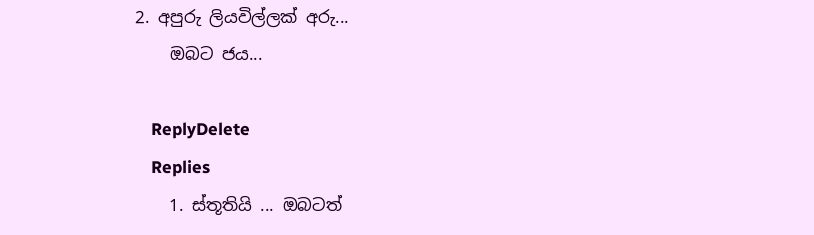2. අපුරු ලියවිල්ලක් අරු...
    ඔබට ජය...

    ReplyDelete
    Replies
    1. ස්තූතියි ... ඔබටත්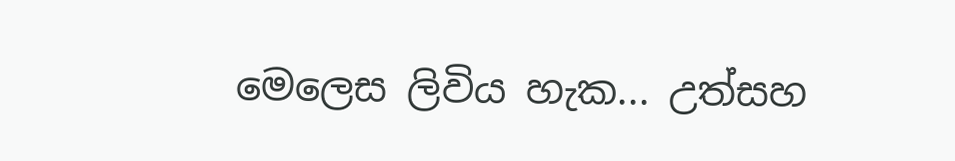මෙලෙස ලිවිය හැක... උත්සහ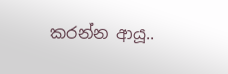කරන්න ආයූ..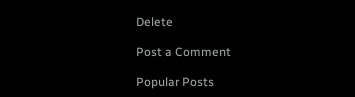Delete

Post a Comment

Popular Posts